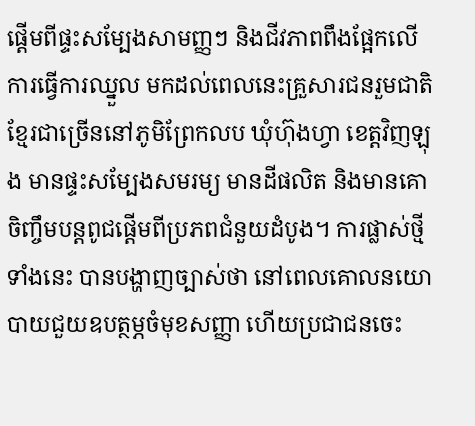ផ្ដើមពីផ្ទះសម្បែងសាមញ្ញៗ និងជីវភាពពឹងផ្អែកលើការធ្វើការឈ្នួល មកដល់ពេលនេះគ្រួសារជនរួមជាតិខ្មែរជាច្រើននៅភូមិព្រែកលប ឃុំហ៊ុងហ្វា ខេត្តវិញឡុង មានផ្ទះសម្បែងសមរម្យ មានដីផលិត និងមានគោចិញ្ចឹមបន្តពូជផ្តើមពីប្រភពជំនួយដំបូង។ ការផ្លាស់ថ្មីទាំងនេះ បានបង្ហាញច្បាស់ថា នៅពេលគោលនយោបាយជួយឧបត្ថម្ភចំមុខសញ្ញា ហើយប្រជាជនចេះ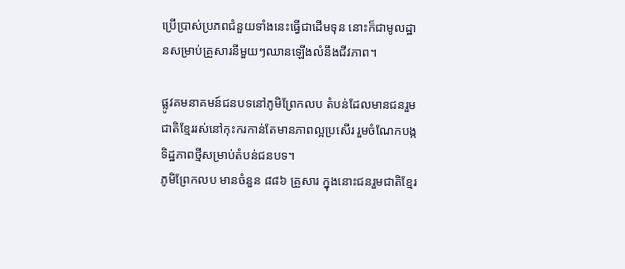ប្រើប្រាស់ប្រភពជំនួយទាំងនេះធ្វើជាដើមទុន នោះក៏ជាមូលដ្ឋានសម្រាប់គ្រួសារនីមួយៗឈានឡើងលំនឹងជីវភាព។

ផ្លូវគមនាគមន៍ជនបទនៅភូមិព្រែកលប តំបន់ដែលមានជនរួមជាតិខ្មែររស់នៅកុះករកាន់តែមានភាពល្អប្រសើរ រួមចំណែកបង្កទិដ្ឋភាពថ្មីសម្រាប់តំបន់ជនបទ។
ភូមិព្រែកលប មានចំនួន ៨៨៦ គ្រួសារ ក្នុងនោះជនរួមជាតិខ្មែរ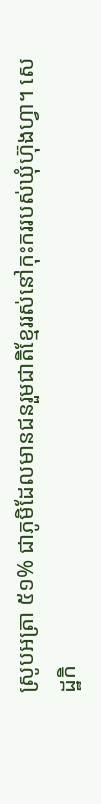ស្រូបអត្រា ៥១% ជាភូមិដែលមានជនរួមជាតិខ្មែររស់នៅកុះកររបស់ឃុំហ៊ុងហ្វា។ សេដ្ឋកិ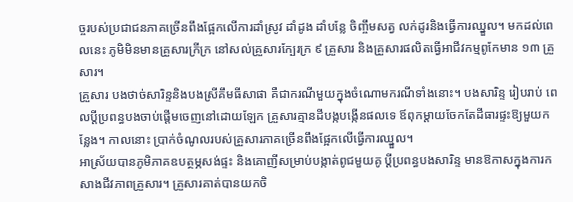ច្ចរបស់ប្រជាជនភាគច្រើនពឹងផ្អែកលើការដាំស្រូវ ដាំដូង ដាំបន្លែ ចិញ្ចឹមសត្វ លក់ដូរនិងធ្វើការឈ្នួល។ មកដល់ពេលនេះ ភូមិមិនមានគ្រួសារក្រីក្រ នៅសល់គ្រួសារក្បែរក្រ ៩ គ្រួសារ និងគ្រួសារផលិតធ្វើអាជីវកម្មពូកែមាន ១៣ គ្រួសារ។
គ្រួសារ បងថាច់សារិន្ទនិងបងស្រីគឹមធីសាផា គឺជាករណីមួយក្នុងចំណោមករណីទាំងនោះ។ បងសារិន្ទ រៀបរាប់ ពេលប្តីប្រពន្ធបងចាប់ផ្តើមចេញនៅដោយឡែក គ្រួសារគ្មានដីបង្កបង្កើនផលទេ ឪពុកម្តាយចែកតែដីធារផ្ទះឱ្យមួយកន្លែង។ កាលនោះ ប្រាក់ចំណូលរបស់គ្រួសារភាគច្រើនពឹងផ្អែកលើធ្វើការឈ្នួល។
អាស្រ័យបានភូមិភាគឧបត្ថម្ភសង់ផ្ទះ និងគោញីសម្រាប់បង្កាត់ពូជមួយគូ ប្តីប្រពន្ធបងសារិន្ទ មានឱកាសក្នុងការកសាងជីវភាពគ្រួសារ។ គ្រួសារគាត់បានយកចិ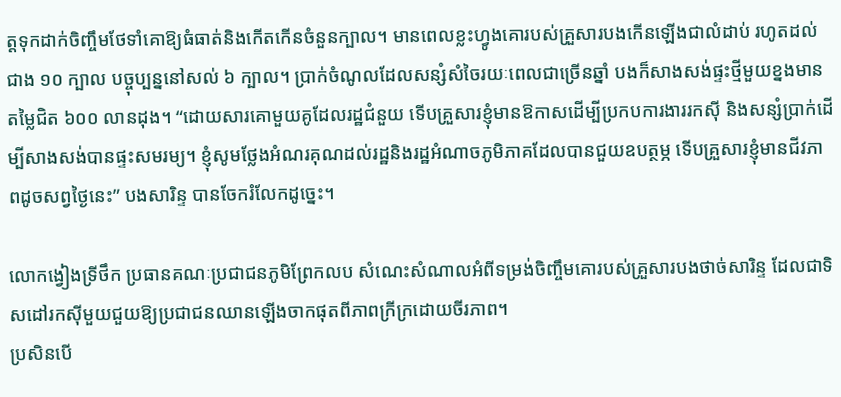ត្តទុកដាក់ចិញ្ចឹមថែទាំគោឱ្យធំធាត់និងកើតកើនចំនួនក្បាល។ មានពេលខ្លះហ្វូងគោរបស់គ្រួសារបងកើនឡើងជាលំដាប់ រហូតដល់ជាង ១០ ក្បាល បច្ចុប្បន្ននៅសល់ ៦ ក្បាល។ ប្រាក់ចំណូលដែលសន្សំសំចៃរយៈពេលជាច្រើនឆ្នាំ បងក៏សាងសង់ផ្ទះថ្មីមួយខ្នងមានតម្លៃជិត ៦០០ លានដុង។ “ដោយសារគោមួយគូដែលរដ្ឋជំនួយ ទើបគ្រួសារខ្ញុំមានឱកាសដើម្បីប្រកបការងាររកស៊ី និងសន្សំប្រាក់ដើម្បីសាងសង់បានផ្ទះសមរម្យ។ ខ្ញុំសូមថ្លែងអំណរគុណដល់រដ្ឋនិងរដ្ឋអំណាចភូមិភាគដែលបានជួយឧបត្ថម្ភ ទើបគ្រួសារខ្ញុំមានជីវភាពដូចសព្វថ្ងៃនេះ” បងសារិន្ទ បានចែករំលែកដូច្នេះ។

លោកង្វៀងទ្រីថឹក ប្រធានគណៈប្រជាជនភូមិព្រែកលប សំណេះសំណាលអំពីទម្រង់ចិញ្ចឹមគោរបស់គ្រួសារបងថាច់សារិន្ទ ដែលជាទិសដៅរកស៊ីមួយជួយឱ្យប្រជាជនឈានឡើងចាកផុតពីភាពក្រីក្រដោយចីរភាព។
ប្រសិនបើ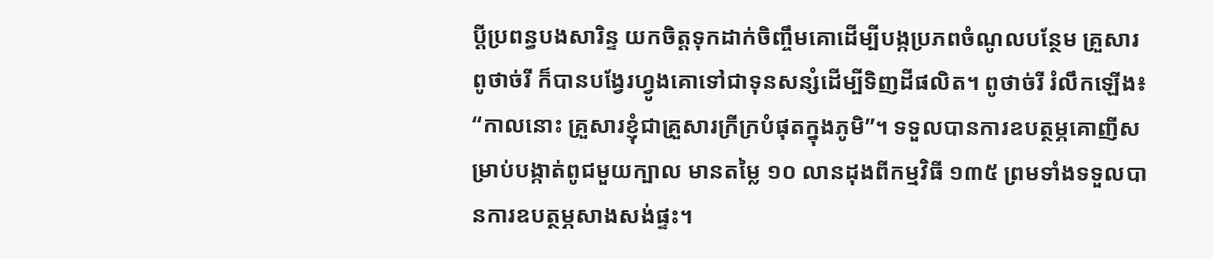ប្តីប្រពន្ធបងសារិន្ទ យកចិត្តទុកដាក់ចិញ្ចឹមគោដើម្បីបង្កប្រភពចំណូលបន្ថែម គ្រួសារពូថាច់រី ក៏បានបង្វែរហ្វូងគោទៅជាទុនសន្សំដើម្បីទិញដីផលិត។ ពូថាច់រី រំលឹកឡើង៖ “កាលនោះ គ្រួសារខ្ញុំជាគ្រួសារក្រីក្របំផុតក្នុងភូមិ”។ ទទួលបានការឧបត្ថម្ភគោញីសម្រាប់បង្កាត់ពូជមួយក្បាល មានតម្លៃ ១០ លានដុងពីកម្មវិធី ១៣៥ ព្រមទាំងទទួលបានការឧបត្ថម្ភសាងសង់ផ្ទះ។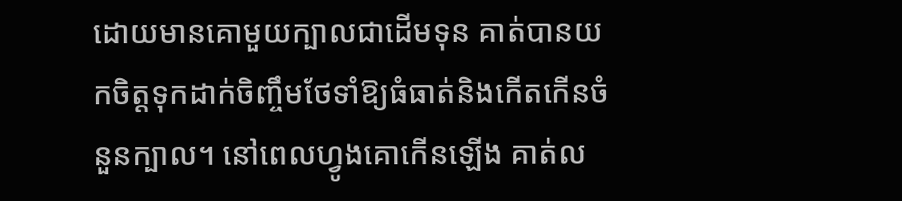ដោយមានគោមួយក្បាលជាដើមទុន គាត់បានយកចិត្តទុកដាក់ចិញ្ចឹមថែទាំឱ្យធំធាត់និងកើតកើនចំនួនក្បាល។ នៅពេលហ្វូងគោកើនឡើង គាត់ល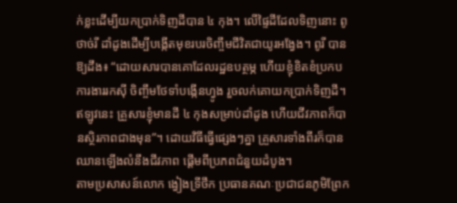ក់ខ្លះដើម្បីយកប្រាក់ទិញដីបាន ៤ កុង។ លើផ្ទៃដីដែលទិញនោះ ពូថាច់រី ដាំដូងដើម្បីបង្កើតមុខរបរចិញ្ចឹមជីវិតជាយូរអង្វែង។ ពូរី បានឱ្យដឹង៖ “ដោយសារបានគោដែលរដ្ឋឧបត្ថម្ភ ហើយខ្ញុំខិតខំប្រកបការងាររកស៊ី ចិញ្ចឹមថែទាំបង្កើនហ្វូង រួចលក់គោយកប្រាក់ទិញដី។ ឥឡូវនេះ គ្រួសារខ្ញុំមានដី ៤ កុងសម្រាប់ដាំដូង ហើយជីវភាពក៏បានស្ថិរភាពជាងមុន”។ ដោយវិធីធ្វើផ្សេងៗគ្នា គ្រួសារទាំងពីរក៏បានឈានឡើងលំនឹងជីវភាព ផ្តើមពីប្រភពជំនួយដំបូង។
តាមប្រសាសន៍លោក ង្វៀងទ្រីថឹក ប្រធានគណៈប្រជាជនភូមិព្រែក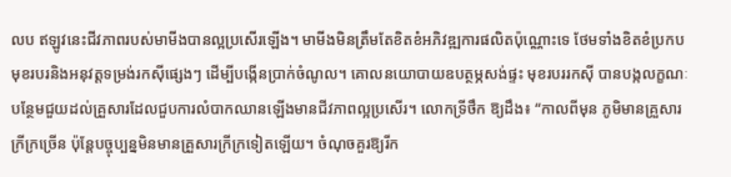លប ឥឡូវនេះជីវភាពរបស់មាមីងបានល្អប្រសើរឡើង។ មាមីងមិនត្រឹមតែខិតខំអភិវឌ្ឍការផលិតប៉ុណ្ណោះទេ ថែមទាំងខិតខំប្រកបមុខរបរនិងអនុវត្តទម្រង់រកស៊ីផ្សេងៗ ដើម្បីបង្កើនប្រាក់ចំណូល។ គោលនយោបាយឧបត្ថម្ភសង់ផ្ទះ មុខរបររកស៊ី បានបង្កលក្ខណៈបន្ថែមជួយដល់គ្រួសារដែលជួបការលំបាកឈានឡើងមានជីវភាពល្អប្រសើរ។ លោកទ្រីថឹក ឱ្យដឹង៖ “កាលពីមុន ភូមិមានគ្រួសារក្រីក្រច្រើន ប៉ុន្តែបច្ចុប្បន្នមិនមានគ្រួសារក្រីក្រទៀតឡើយ។ ចំណុចគួរឱ្យរីក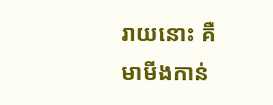រាយនោះ គឺមាមីងកាន់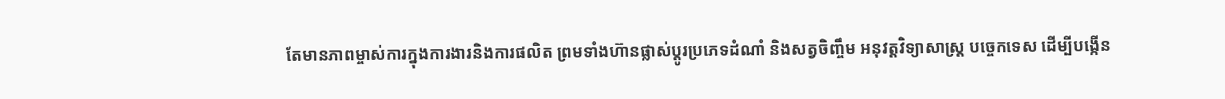តែមានភាពម្ចាស់ការក្នុងការងារនិងការផលិត ព្រមទាំងហ៊ានផ្លាស់ប្តូរប្រភេទដំណាំ និងសត្វចិញ្ចឹម អនុវត្តវិទ្យាសាស្ត្រ បច្ចេកទេស ដើម្បីបង្កើន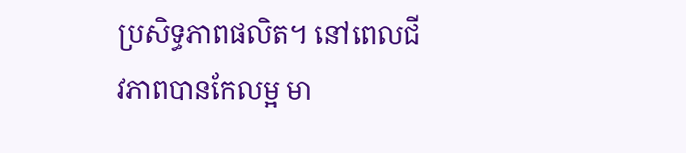ប្រសិទ្ធភាពផលិត។ នៅពេលជីវភាពបានកែលម្អ មា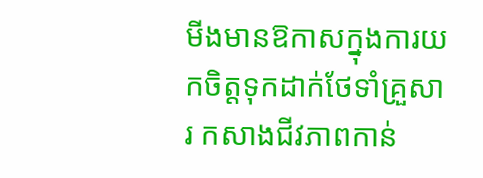មីងមានឱកាសក្នុងការយកចិត្តទុកដាក់ថែទាំគ្រួសារ កសាងជីវភាពកាន់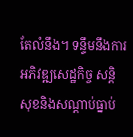តែលំនឹង។ ទន្ទឹមនឹងការអភិវឌ្ឍសេដ្ឋកិច្ច សន្តិសុខនិងសណ្តាប់ធ្នាប់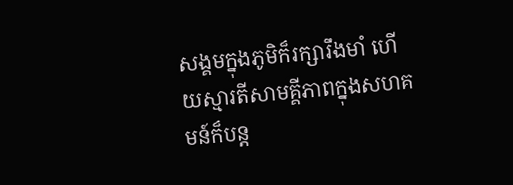សង្គមក្នុងភូមិក៏រក្សារឹងមាំ ហើយស្មារតីសាមគ្គីភាពក្នុងសហគមន៍ក៏បន្ត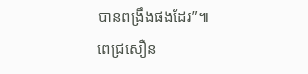បានពង្រឹងផងដែរ”៕
ពេជ្រសឿន